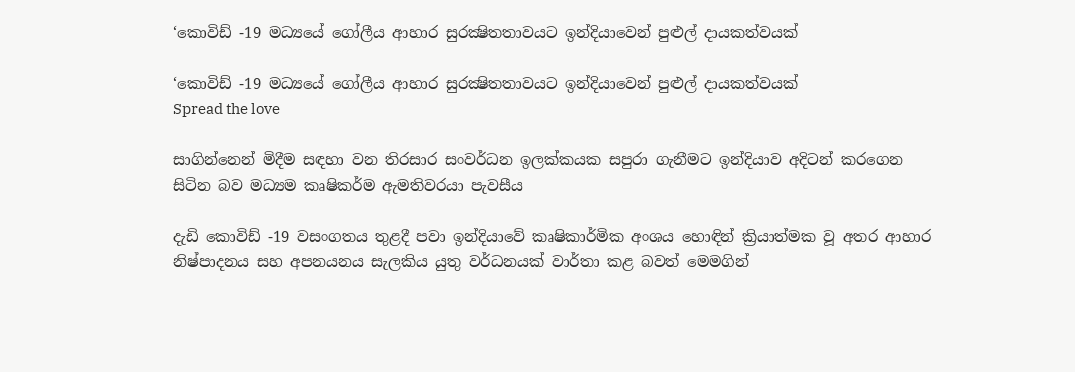‘කොවිඩ් -19 මධ්‍යයේ ගෝලීය ආහාර සුරක්‍ෂිතතාවයට ඉන්දියාවෙන් පුළුල් දායකත්වයක්

‘කොවිඩ් -19 මධ්‍යයේ ගෝලීය ආහාර සුරක්‍ෂිතතාවයට ඉන්දියාවෙන් පුළුල් දායකත්වයක්
Spread the love

සාගින්නෙන් මිදීම සඳහා වන තිරසාර සංවර්ධන ඉලක්කයක සපුරා ගැනීමට ඉන්දියාව අදිටන් කරගෙන සිටින බව මධ්‍යම කෘෂිකර්ම ඇමතිවරයා පැවසීය

දැඩි කොවිඩ් -19 වසංගතය තුළදී පවා ඉන්දියාවේ කෘෂිකාර්මික අංශය හොඳින් ක්‍රියාත්මක වූ අතර ආහාර නිෂ්පාදනය සහ අපනයනය සැලකිය යුතු වර්ධනයක් වාර්තා කළ බවත් මෙමගින්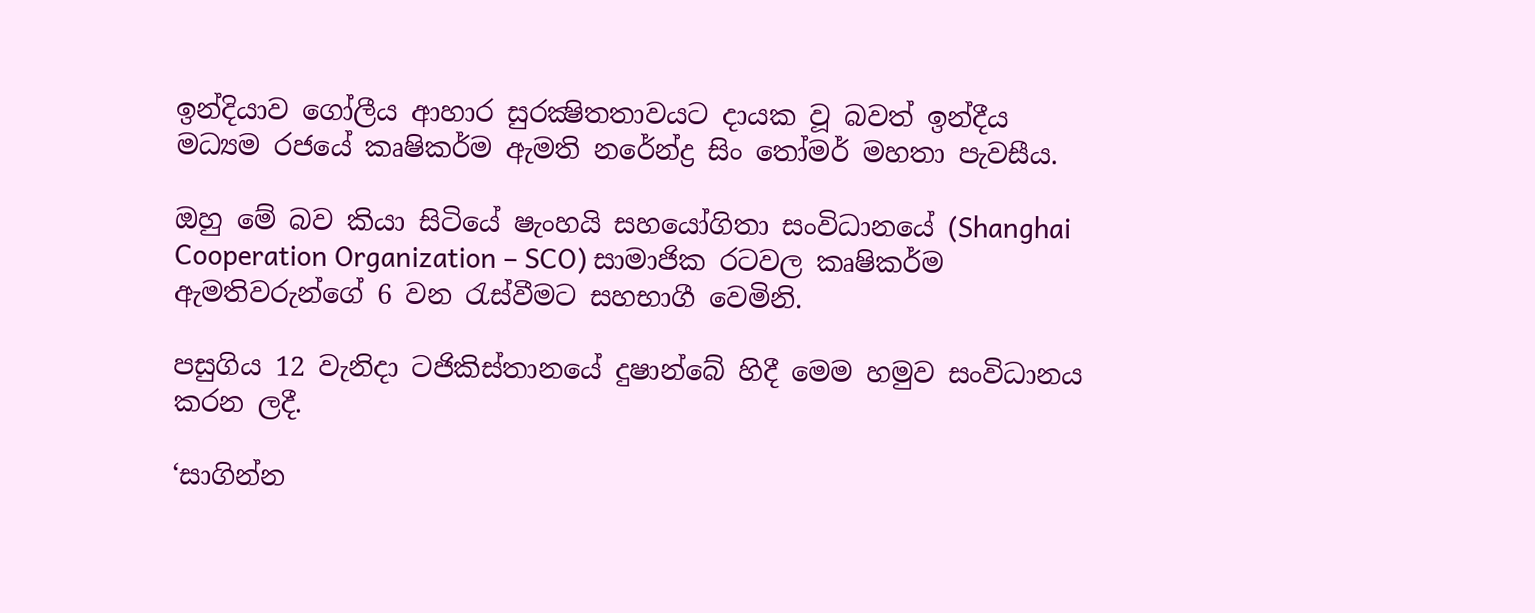ඉන්දියාව ගෝලීය ආහාර සුරක්‍ෂිතතාවයට දායක වූ බවත් ඉන්දීය මධ්‍යම රජයේ කෘෂිකර්ම ඇමති නරේන්ද්‍ර සිං තෝමර් මහතා පැවසීය.

ඔහු මේ බව කියා සිටියේ ෂැංහයි සහයෝගිතා සංවිධානයේ (Shanghai Cooperation Organization – SCO) සාමාජික රටවල කෘෂිකර්ම ඇමතිවරුන්ගේ 6 වන රැස්වීමට සහභාගී වෙමිනි.

පසුගිය 12 වැනිදා ටජිකිස්තානයේ දුෂාන්බේ හිදී මෙම හමුව සංවිධානය කරන ලදී.

‘සාගින්න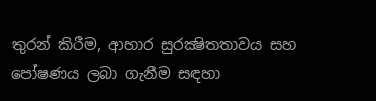තුරන් කිරීම, ආහාර සුරක්‍ෂිතතාවය සහ පෝෂණය ලබා ගැනීම සඳහා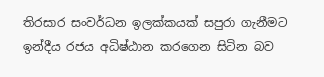තිරසාර සංවර්ධන ඉලක්කයක් සපුරා ගැනීමට ඉන්දීය රජය අධිෂ්ඨාන කරගෙන සිටින බව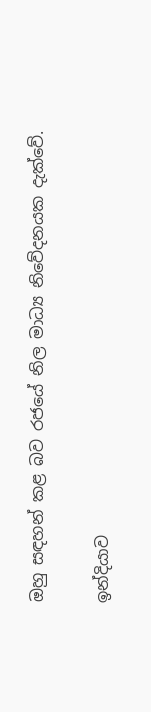ඔහු සඳහන් කළ බව රජයේ නිල මාධ්‍ය නිවේදනයක දැක්වේ.

ඉන්දියාව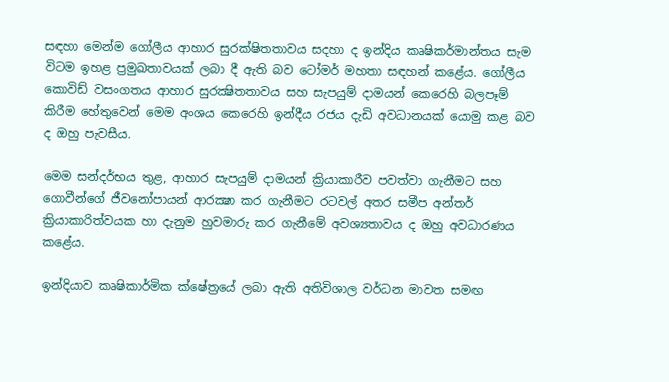සඳහා මෙන්ම ගෝලීය ආහාර සුරක්ෂිතතාවය සදහා ද ඉන්දිය කෘෂිකර්මාන්තය සැම විටම ඉහළ ප්‍රමුඛතාවයක් ලබා දී ඇති බව ටෝමර් මහතා සඳහන් කළේය. ගෝලීය කොවිඩ් වසංගතය ආහාර සුරක්‍ෂිතතාවය සහ සැපයුම් දාමයන් කෙරෙහි බලපෑම් කිරීම හේතුවෙන් මෙම අංශය කෙරෙහි ඉන්දීය රජය දැඩි අවධානයක් යොමු කළ බව ද ඔහු පැවසීය.

මෙම සන්දර්භය තුළ, ආහාර සැපයුම් දාමයන් ක්‍රියාකාරීව පවත්වා ගැනීමට සහ ගොවීන්ගේ ජීවනෝපායන් ආරක්‍ෂා කර ගැනීමට රටවල් අතර සමීප අන්තර් ක්‍රියාකාරිත්වයක හා දැනුම හුවමාරු කර ගැනීමේ අවශ්‍යතාවය ද ඔහු අවධාරණය කළේය.

ඉන්දියාව කෘෂිකාර්මික ක්ෂේත්‍රයේ ලබා ඇති අතිවිශාල වර්ධන මාවත සමඟ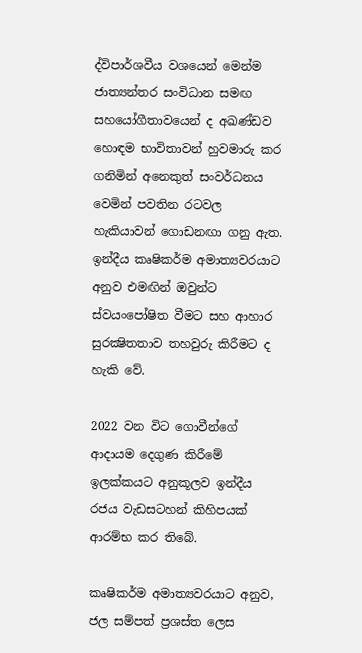ද්විපාර්ශවීය වශයෙන් මෙන්ම ජාත්‍යන්තර සංවිධාන සමඟ සහයෝගීතාවයෙන් ද අඛණ්ඩව හොඳම භාවිතාවන් හුවමාරු කර ගනිමින් අනෙකුත් සංවර්ධනය වෙමින් පවතින රටවල හැකියාවන් ගොඩනඟා ගනු ඇත. ඉන්දීය කෘෂිකර්ම අමාත්‍යවරයාට අනුව එමඟින් ඔවුන්ට ස්වයංපෝෂිත වීමට සහ ආහාර සුරක්‍ෂිතතාව තහවුරු කිරීමට ද හැකි වේ.

2022 වන විට ගොවීන්ගේ ආදායම දෙගුණ කිරීමේ ඉලක්කයට අනුකූලව ඉන්දීය රජය වැඩසටහන් කිහිපයක් ආරම්භ කර තිබේ.

කෘෂිකර්ම අමාත්‍යවරයාට අනුව, ජල සම්පත් ප්‍රශස්ත ලෙස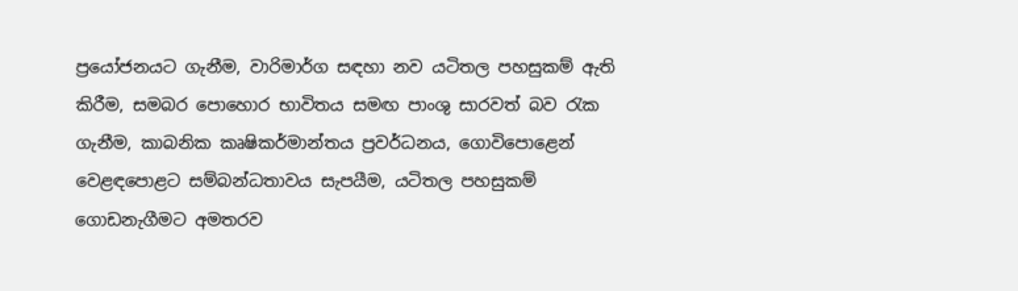ප්‍රයෝජනයට ගැනීම, වාරිමාර්ග සඳහා නව යටිතල පහසුකම් ඇති කිරීම, සමබර පොහොර භාවිතය සමඟ පාංශු සාරවත් බව රැක ගැනීම, කාබනික කෘෂිකර්මාන්තය ප්‍රවර්ධනය, ගොවිපොළෙන් වෙළඳපොළට සම්බන්ධතාවය සැපයීම, යටිතල පහසුකම් ගොඩනැගීමට අමතරව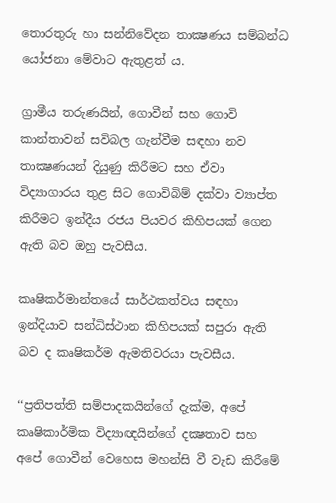තොරතුරු හා සන්නිවේදන තාක්‍ෂණය සම්බන්ධ යෝජනා මේවාට ඇතුළත් ය.

ග්‍රාමීය තරුණයින්, ගොවීන් සහ ගොවි කාන්තාවන් සවිබල ගැන්වීම සඳහා නව තාක්‍ෂණයන් දියුණු කිරීමට සහ ඒවා විද්‍යාගාරය තුළ සිට ගොවිබිම් දක්වා ව්‍යාප්ත කිරීමට ඉන්දීය රජය පියවර කිහිපයක් ගෙන ඇති බව ඔහු පැවසීය.

කෘෂිකර්මාන්තයේ සාර්ථකත්වය සඳහා ඉන්දියාව සන්ධිස්ථාන කිහිපයක් සපුරා ඇති බව ද කෘෂිකර්ම ඇමතිවරයා පැවසීය.

‘‘ප්‍රතිපත්ති සම්පාදකයින්ගේ දැක්ම, අපේ කෘෂිකාර්මික විද්‍යාඥයින්ගේ දක්‍ෂතාව සහ අපේ ගොවීන් වෙහෙස මහන්සි වී වැඩ කිරීමේ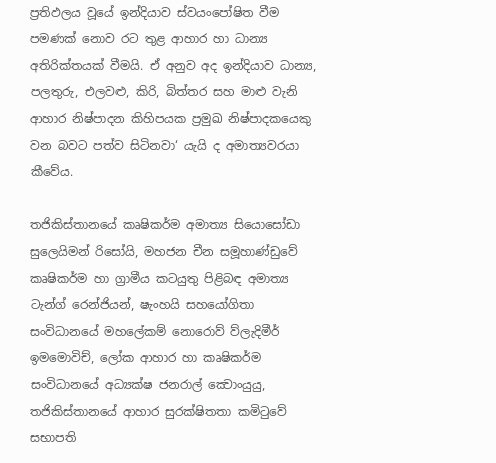ප්‍රතිඵලය වූයේ ඉන්දියාව ස්වයංපෝෂිත වීම පමණක් නොව රට තුළ ආහාර හා ධාන්‍ය අතිරික්තයක් වීමයි. ඒ අනුව අද ඉන්දියාව ධාන්‍ය, පලතුරු, එලවළු, කිරි, බිත්තර සහ මාළු වැනි ආහාර නිෂ්පාදන කිහිපයක ප්‍රමුඛ නිෂ්පාදකයෙකු වන බවට පත්ව සිටිනවා‘ යැයි ද අමාත්‍යවරයා කීවේය.

තජිකිස්තානයේ කෘෂිකර්ම අමාත්‍ය සියොසෝඩා සුලෙයිමන් රිසෝයි, මහජන චීන සමූහාණ්ඩුවේ කෘෂිකර්ම හා ග්‍රාමීය කටයුතු පිළිබඳ අමාත්‍ය ටැන්ග් රෙන්ජියන්, ෂැංහයි සහයෝගිතා සංවිධානයේ මහලේකම් නොරොව් ව්ලැදිමීර් ඉමමොවිච්, ලෝක ආහාර හා කෘෂිකර්ම සංවිධානයේ අධ්‍යක්ෂ ජනරාල් ක්‍වොංයුයු, තජිකිස්තානයේ ආහාර සුරක්ෂිතතා කමිටුවේ සභාපති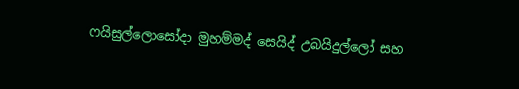ෆයිසුල්ලොසෝදා මුහම්මද් සෙයිද් උබයිදුල්ලෝ සහ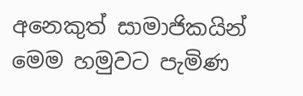අනෙකුත් සාමාජිකයින් මෙම හමුවට පැමිණ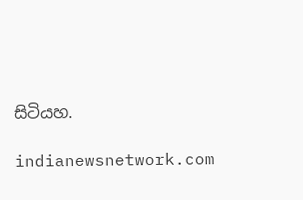සිටියහ.

indianewsnetwork.com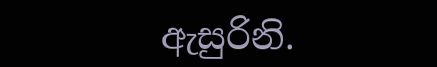ඇසුරිනි.